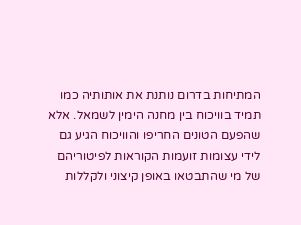המתיחות בדרום נותנת את אותותיה כמו תמיד בוויכוח בין מחנה הימין לשמאל. אלא שהפעם הטונים החריפו והוויכוח הגיע גם לידי עצומות זועמות הקוראות לפיטוריהם של מי שהתבטאו באופן קיצוני ולקללות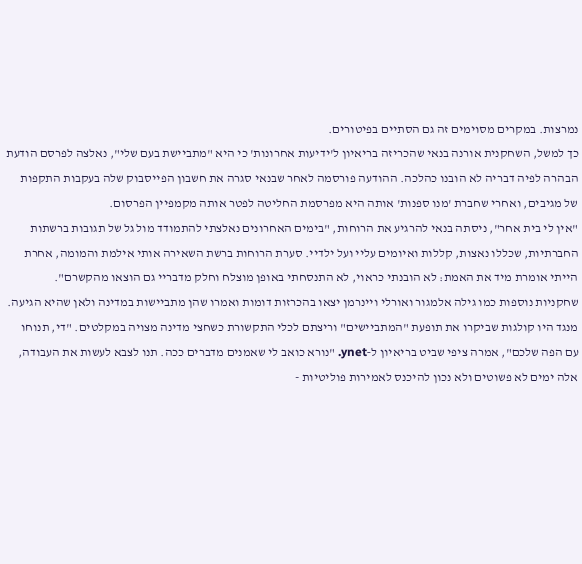נמרצות. במקרים מסוימים זה גם הסתיים בפיטורים.
כך למשל, השחקנית אורנה בנאי שהכריזה בריאיון ל'ידיעות אחרונות' כי היא "מתביישת בעם שלי", נאלצה לפרסם הודעת הבהרה לפיה דבריה לא הובנו כהלכה. ההודעה פורסמה לאחר שבנאי סגרה את חשבון הפייסבוק שלה בעקבות התקפות של מגיבים, ואחרי שחברת 'מנו ספנות' אותה היא מפרסמת החליטה לפטר אותה מקמפיין הפרסום.
"אין לי בית אחר", ניסתה בנאי להרגיע את הרוחות, "בימים האחרונים נאלצתי להתמודד מול גל של תגובות ברשתות החברתיות, שכללו נאצות, קללות ואיומים עליי ועל ילדיי. סערת הרוחות ברשת השאירה אותי אילמת והמומה, אחרת הייתי אומרת מיד את האמת: לא הובנתי כראוי, לא התנסחתי באופן מוצלח וחלק מדבריי גם הוצאו מהקשרם".
שחקניות נוספות כמו גילה אלמגור ואורלי ויינרמן יצאו בהכרזות דומות ואמרו שהן מתביישות במדינה ולאן שהיא הגיעה. מנגד היו קולגות שביקרו את תופעת "המתביישים" וריצתם לכלי התקשורת כשחצי מדינה מצויה במקלטים. "די, תנוחו עם הפה שלכם", אמרה ציפי שביט בריאיון ל‑ynet. "נורא כואב לי שאמנים מדברים ככה. תנו לצבא לעשות את העבודה, אלה ימים לא פשוטים ולא נכון להיכנס לאמירות פוליטיות -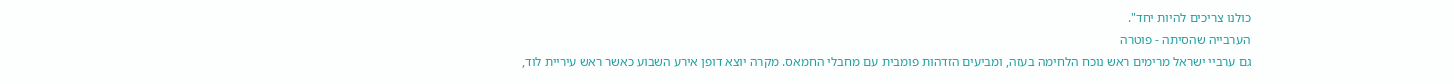כולנו צריכים להיות יחד".
הערבייה שהסיתה - פוטרה
גם ערביי ישראל מרימים ראש נוכח הלחימה בעזה, ומביעים הזדהות פומבית עם מחבלי החמאס. מקרה יוצא דופן אירע השבוע כאשר ראש עיריית לוד,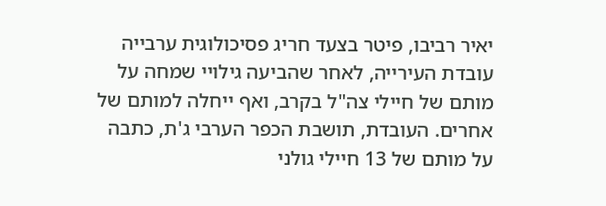יאיר רביבו, פיטר בצעד חריג פסיכולוגית ערבייה עובדת העירייה, לאחר שהביעה גילויי שמחה על מותם של חיילי צה"ל בקרב, ואף ייחלה למותם של אחרים. העובדת, תושבת הכפר הערבי ג'ת, כתבה על מותם של 13 חיילי גולני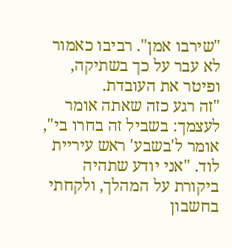"שירבו אמן". רביבו כאמור לא עבר על כך בשתיקה, ופיטר את העובדת.
"זה רגע כזה שאתה אומר לעצמך: בשביל זה בחרו בי", אומר ל'בשבע' ראש עיריית לוד. "אני יודע שתהיה ביקורת על המהלך, ולקחתי בחשבון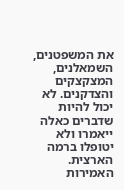את המשפטנים, השמאלנים, המצקצקים והצדקנים. לא יכול להיות שדברים כאלה ייאמרו ולא יטופלו ברמה הארצית. האמירות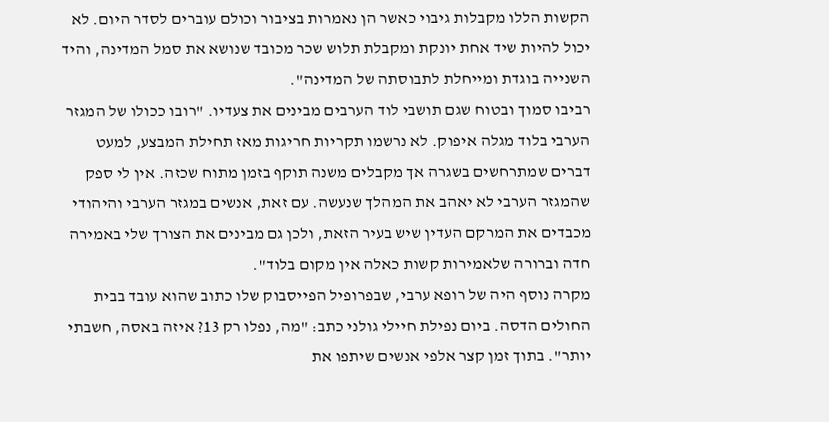הקשות הללו מקבלות גיבוי כאשר הן נאמרות בציבור וכולם עוברים לסדר היום. לא יכול להיות שיד אחת יונקת ומקבלת תלוש שכר מכובד שנושא את סמל המדינה, והיד השנייה בוגדת ומייחלת לתבוסתה של המדינה".
רביבו סמוך ובטוח שגם תושבי לוד הערבים מבינים את צעדיו. "רובו ככולו של המגזר הערבי בלוד מגלה איפוק. לא נרשמו תקריות חריגות מאז תחילת המבצע, למעט דברים שמתרחשים בשגרה אך מקבלים משנה תוקף בזמן מתוח שכזה. אין לי ספק שהמגזר הערבי לא יאהב את המהלך שנעשה. עם זאת, אנשים במגזר הערבי והיהודי מכבדים את המרקם העדין שיש בעיר הזאת, ולכן גם מבינים את הצורך שלי באמירה חדה וברורה שלאמירות קשות כאלה אין מקום בלוד".
מקרה נוסף היה של רופא ערבי, שבפרופיל הפייסבוק שלו כתוב שהוא עובד בבית החולים הדסה. ביום נפילת חיילי גולני כתב: "מה, נפלו רק 13? איזה באסה, חשבתי יותר". בתוך זמן קצר אלפי אנשים שיתפו את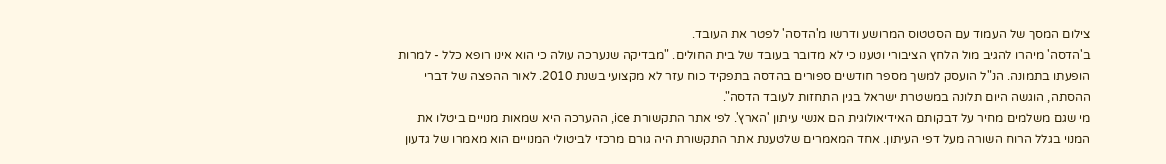צילום המסך של העמוד עם הסטטוס המרושע ודרשו מ'הדסה' לפטר את העובד.
ב'הדסה' מיהרו להגיב מול הלחץ הציבורי וטענו כי לא מדובר בעובד של בית החולים. "מבדיקה שנערכה עולה כי הוא אינו רופא כלל - למרות הופעתו בתמונה. הנ"ל הועסק למשך מספר חודשים ספורים בהדסה בתפקיד כוח עזר לא מקצועי בשנת 2010. לאור ההפצה של דברי ההסתה, הוגשה היום תלונה במשטרת ישראל בגין התחזות לעובד הדסה".
מי שגם משלמים מחיר על דבקותם האידיאולוגית הם אנשי עיתון 'הארץ'. לפי אתר התקשורת ice, ההערכה היא שמאות מנויים ביטלו את המנוי בגלל הרוח השורה מעל דפי העיתון. אחד המאמרים שלטענת אתר התקשורת היה גורם מרכזי לביטולי המנויים הוא מאמרו של גדעון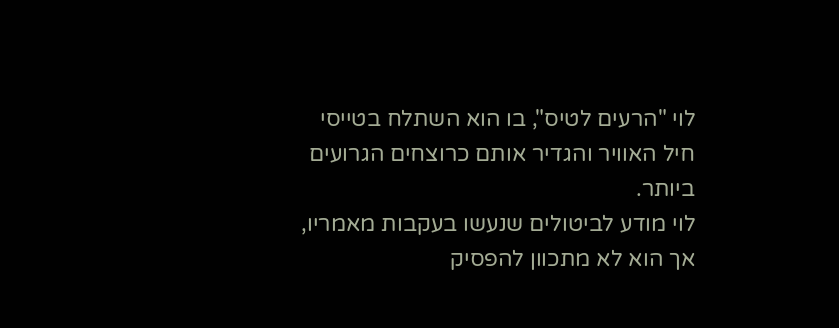לוי "הרעים לטיס", בו הוא השתלח בטייסי חיל האוויר והגדיר אותם כרוצחים הגרועים ביותר.
לוי מודע לביטולים שנעשו בעקבות מאמריו, אך הוא לא מתכוון להפסיק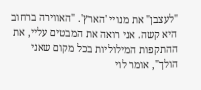"לעצבן" את מנויי 'הארץ'. "האווירה ברחוב היא קשה. אני רואה את המבטים עליי, את ההתקפות המילוליות בכל מקום שאני הולך", אומר לוי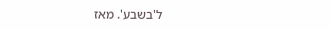ל'בשבע'. מאז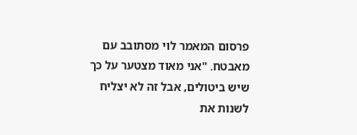פרסום המאמר לוי מסתובב עם מאבטח. "אני מאוד מצטער על כך שיש ביטולים, אבל זה לא יצליח לשנות את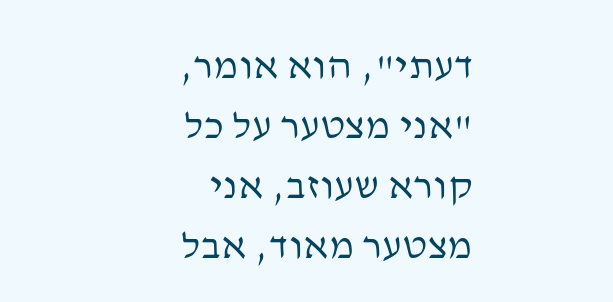דעתי", הוא אומר, "אני מצטער על כל קורא שעוזב, אני מצטער מאוד, אבל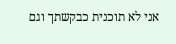אני לא תוכנית כבקשתך וגם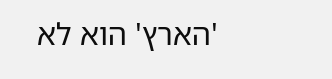'הארץ' הוא לא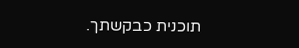תוכנית כבקשתך.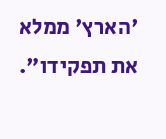'הארץ' ממלא את תפקידו".